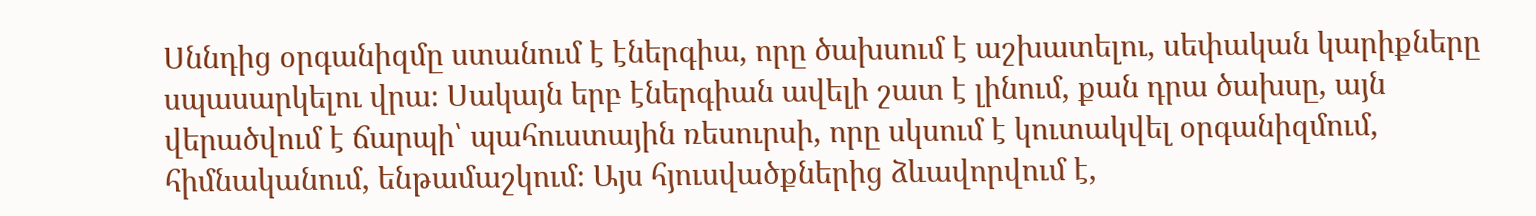Սննդից օրգանիզմը ստանում է էներգիա, որը ծախսում է աշխատելու, սեփական կարիքները սպասարկելու վրա։ Սակայն երբ էներգիան ավելի շատ է լինում, քան դրա ծախսը, այն վերածվում է ճարպի՝ պահուստային ռեսուրսի, որը սկսում է կուտակվել օրգանիզմում, հիմնականում, ենթամաշկում։ Այս հյուսվածքներից ձևավորվում է,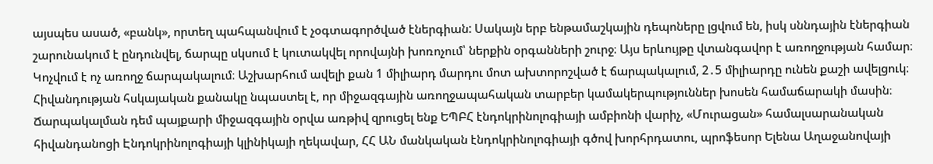այսպես ասած, «բանկ», որտեղ պահպանվում է չօգտագործված էներգիան: Սակայն երբ ենթամաշկային դեպոները լցվում են, իսկ սննդային էներգիան շարունակում է ընդունվել, ճարպը սկսում է կուտակվել որովայնի խոռոչում՝ ներքին օրգանների շուրջ։ Այս երևույթը վտանգավոր է առողջության համար։ Կոչվում է ոչ առողջ ճարպակալում։ Աշխարհում ավելի քան 1 միլիարդ մարդու մոտ ախտորոշված է ճարպակալում, 2․5 միլիարդը ունեն քաշի ավելցուկ։ Հիվանդության հսկայական քանակը նպաստել է, որ միջազգային առողջապահական տարբեր կամակերպություններ խոսեն համաճարակի մասին։
Ճարպակալման դեմ պայքարի միջազգային օրվա առթիվ զրուցել ենք ԵՊԲՀ էնդոկրինոլոգիայի ամբիոնի վարիչ, «Մուրացան» համալսարանական հիվանդանոցի Էնդոկրինոլոգիայի կլինիկայի ղեկավար, ՀՀ ԱՆ մանկական էնդոկրինոլոգիայի գծով խորհրդատու, պրոֆեսոր Ելենա Աղաջանովայի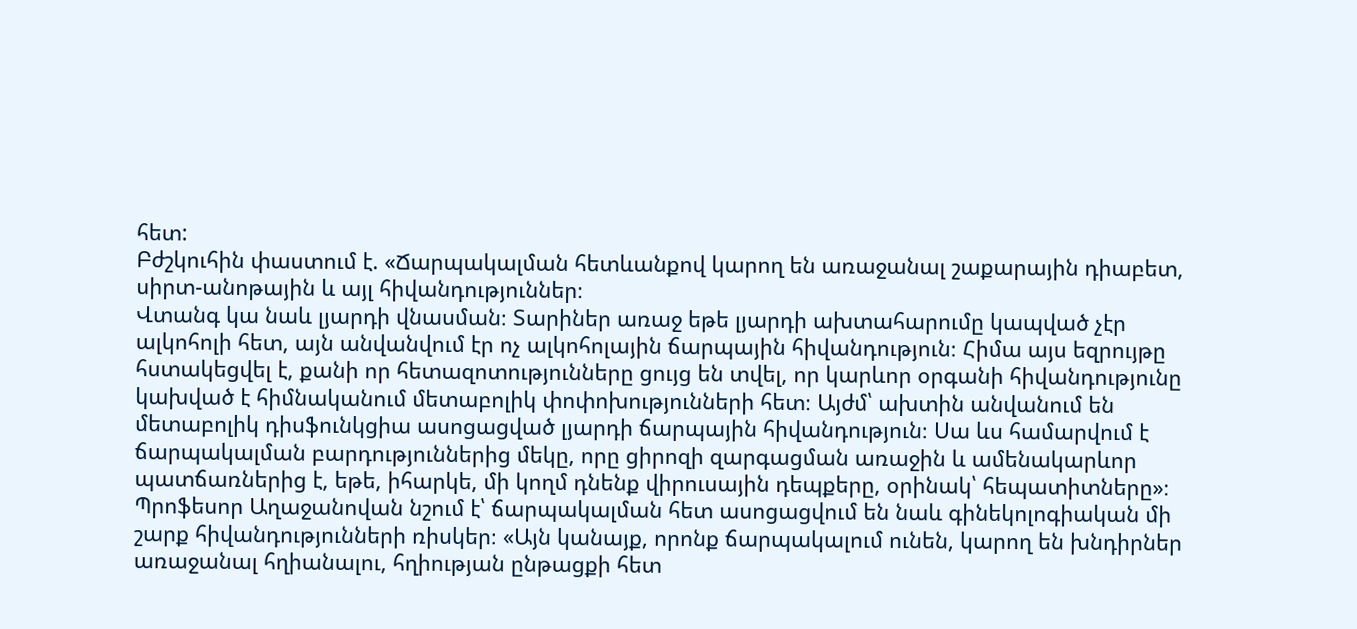հետ:
Բժշկուհին փաստում է. «Ճարպակալման հետևանքով կարող են առաջանալ շաքարային դիաբետ, սիրտ-անոթային և այլ հիվանդություններ։
Վտանգ կա նաև լյարդի վնասման։ Տարիներ առաջ եթե լյարդի ախտահարումը կապված չէր ալկոհոլի հետ, այն անվանվում էր ոչ ալկոհոլային ճարպային հիվանդություն։ Հիմա այս եզրույթը հստակեցվել է, քանի որ հետազոտությունները ցույց են տվել, որ կարևոր օրգանի հիվանդությունը կախված է հիմնականում մետաբոլիկ փոփոխությունների հետ։ Այժմ՝ ախտին անվանում են մետաբոլիկ դիսֆունկցիա ասոցացված լյարդի ճարպային հիվանդություն։ Սա ևս համարվում է ճարպակալման բարդություններից մեկը, որը ցիրոզի զարգացման առաջին և ամենակարևոր պատճառներից է, եթե, իհարկե, մի կողմ դնենք վիրուսային դեպքերը, օրինակ՝ հեպատիտները»։
Պրոֆեսոր Աղաջանովան նշում է՝ ճարպակալման հետ ասոցացվում են նաև գինեկոլոգիական մի շարք հիվանդությունների ռիսկեր։ «Այն կանայք, որոնք ճարպակալում ունեն, կարող են խնդիրներ առաջանալ հղիանալու, հղիության ընթացքի հետ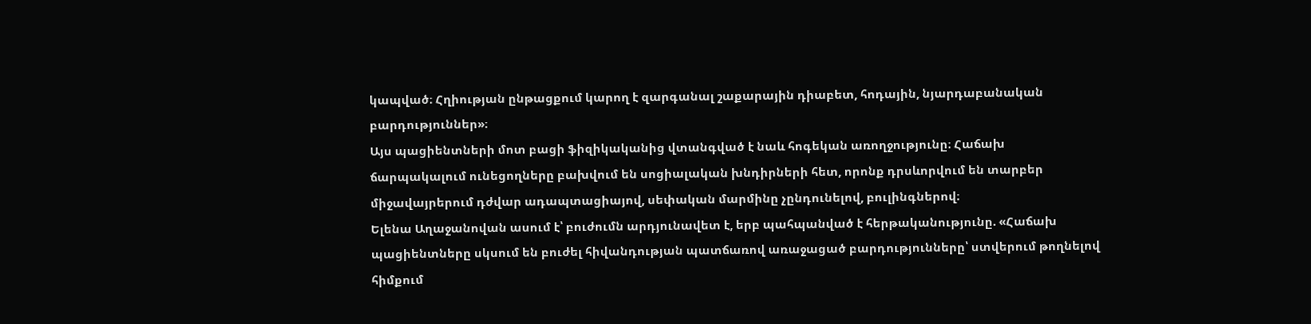կապված։ Հղիության ընթացքում կարող է զարգանալ շաքարային դիաբետ, հոդային, նյարդաբանական բարդություններ»։
Այս պացիենտների մոտ բացի ֆիզիկականից վտանգված է նաև հոգեկան առողջությունը։ Հաճախ ճարպակալում ունեցողները բախվում են սոցիալական խնդիրների հետ, որոնք դրսևորվում են տարբեր միջավայրերում դժվար ադապտացիայով, սեփական մարմինը չընդունելով, բուլինգներով։
Ելենա Աղաջանովան ասում է՝ բուժումն արդյունավետ է, երբ պահպանված է հերթականությունը. «Հաճախ պացիենտները սկսում են բուժել հիվանդության պատճառով առաջացած բարդությունները՝ ստվերում թողնելով հիմքում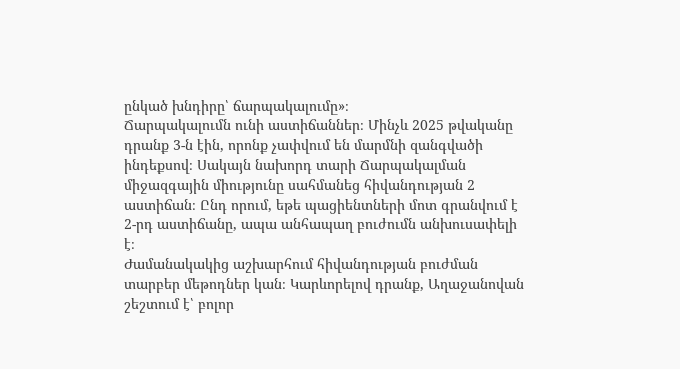ընկած խնդիրը՝ ճարպակալումը»։
Ճարպակալումն ունի աստիճաններ։ Մինչև 2025 թվականը դրանք 3-ն էին, որոնք չափվում են մարմնի զանգվածի ինդեքսով։ Սակայն նախորդ տարի Ճարպակալման միջազգային միությունը սահմանեց հիվանդության 2 աստիճան։ Ընդ որում, եթե պացիենտների մոտ գրանվում է 2-րդ աստիճանը, ապա անհապաղ բուժումն անխուսափելի է։
Ժամանակակից աշխարհում հիվանդության բուժման տարբեր մեթոդներ կան։ Կարևորելով դրանք, Աղաջանովան շեշտում է՝ բոլոր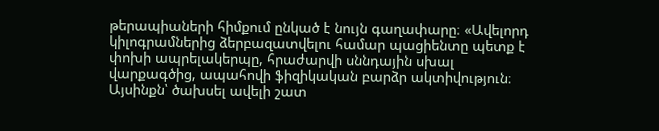թերապիաների հիմքում ընկած է նույն գաղափարը։ «Ավելորդ կիլոգրամներից ձերբազատվելու համար պացիենտը պետք է փոխի ապրելակերպը, հրաժարվի սննդային սխալ վարքագծից, ապահովի ֆիզիկական բարձր ակտիվություն։ Այսինքն՝ ծախսել ավելի շատ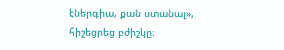էներգիա, քան ստանալ», հիշեցրեց բժիշկը։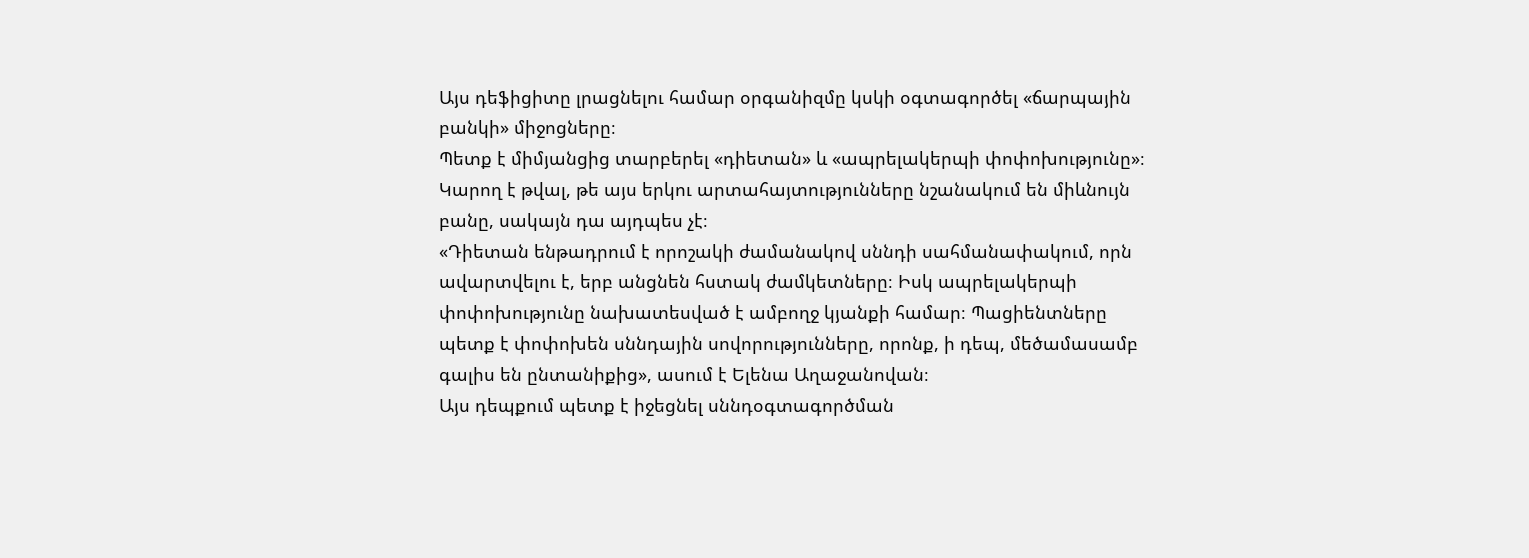Այս դեֆիցիտը լրացնելու համար օրգանիզմը կսկի օգտագործել «ճարպային բանկի» միջոցները։
Պետք է միմյանցից տարբերել «դիետան» և «ապրելակերպի փոփոխությունը»։ Կարող է թվալ, թե այս երկու արտահայտությունները նշանակում են միևնույն բանը, սակայն դա այդպես չէ։
«Դիետան ենթադրում է որոշակի ժամանակով սննդի սահմանափակում, որն ավարտվելու է, երբ անցնեն հստակ ժամկետները։ Իսկ ապրելակերպի փոփոխությունը նախատեսված է ամբողջ կյանքի համար։ Պացիենտները պետք է փոփոխեն սննդային սովորությունները, որոնք, ի դեպ, մեծամասամբ գալիս են ընտանիքից», ասում է Ելենա Աղաջանովան։
Այս դեպքում պետք է իջեցնել սննդօգտագործման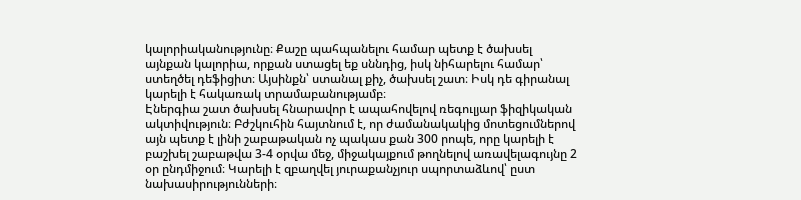կալորիականությունը։ Քաշը պահպանելու համար պետք է ծախսել այնքան կալորիա, որքան ստացել եք սննդից, իսկ նիհարելու համար՝ ստեղծել դեֆիցիտ։ Այսինքն՝ ստանալ քիչ, ծախսել շատ։ Իսկ դե գիրանալ կարելի է հակառակ տրամաբանությամբ։
Էներգիա շատ ծախսել հնարավոր է ապահովելով ռեգուլյար ֆիզիկական ակտիվություն։ Բժշկուհին հայտնում է, որ ժամանակակից մոտեցումներով այն պետք է լինի շաբաթական ոչ պակաս քան 300 րոպե, որը կարելի է բաշխել շաբաթվա 3-4 օրվա մեջ, միջակայքում թողնելով առավելագույնը 2 օր ընդմիջում։ Կարելի է զբաղվել յուրաքանչյուր սպորտաձևով՝ ըստ նախասիրությունների։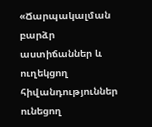«Ճարպակալման բարձր աստիճաններ և ուղեկցող հիվանդություններ ունեցող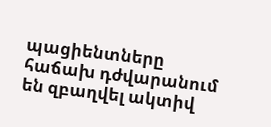պացիենտները հաճախ դժվարանում են զբաղվել ակտիվ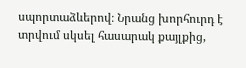սպորտաձևերով։ Նրանց խորհուրդ է տրվում սկսել հասարակ քայլքից,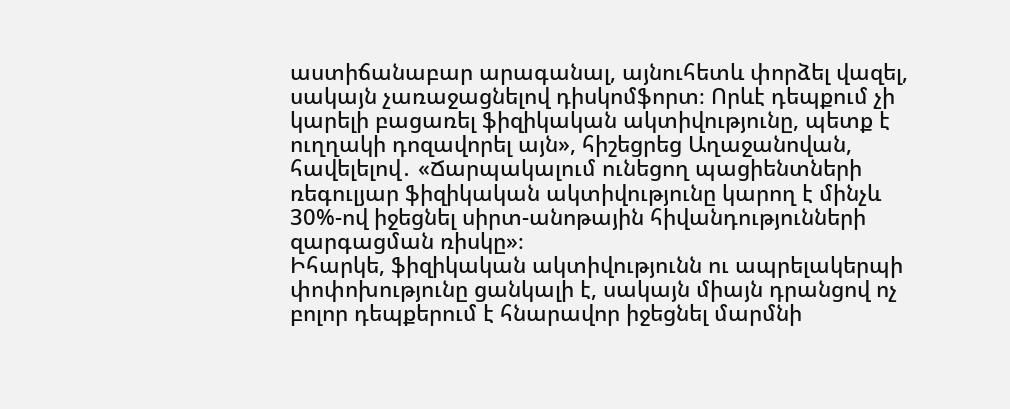աստիճանաբար արագանալ, այնուհետև փորձել վազել, սակայն չառաջացնելով դիսկոմֆորտ։ Որևէ դեպքում չի կարելի բացառել ֆիզիկական ակտիվությունը, պետք է ուղղակի դոզավորել այն», հիշեցրեց Աղաջանովան, հավելելով․ «Ճարպակալում ունեցող պացիենտների ռեգուլյար ֆիզիկական ակտիվությունը կարող է մինչև 30%-ով իջեցնել սիրտ-անոթային հիվանդությունների զարգացման ռիսկը»։
Իհարկե, ֆիզիկական ակտիվությունն ու ապրելակերպի փոփոխությունը ցանկալի է, սակայն միայն դրանցով ոչ բոլոր դեպքերում է հնարավոր իջեցնել մարմնի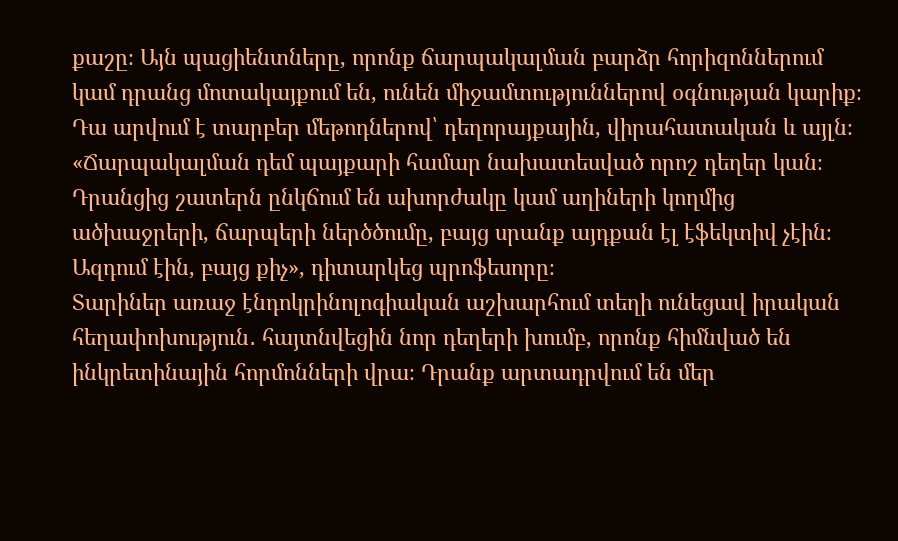քաշը։ Այն պացիենտները, որոնք ճարպակալման բարձր հորիզոններում կամ դրանց մոտակայքում են, ունեն միջամտություններով օգնության կարիք։ Դա արվում է տարբեր մեթոդներով՝ դեղորայքային, վիրահատական և այլն։
«Ճարպակալման դեմ պայքարի համար նախատեսված որոշ դեղեր կան։ Դրանցից շատերն ընկճում են ախորժակը կամ աղիների կողմից ածխաջրերի, ճարպերի ներծծումը, բայց սրանք այդքան էլ էֆեկտիվ չէին։ Ազդում էին, բայց քիչ», դիտարկեց պրոֆեսորը։
Տարիներ առաջ էնդոկրինոլոգիական աշխարհում տեղի ունեցավ իրական հեղափոխություն․ հայտնվեցին նոր դեղերի խումբ, որոնք հիմնված են ինկրետինային հորմոնների վրա։ Դրանք արտադրվում են մեր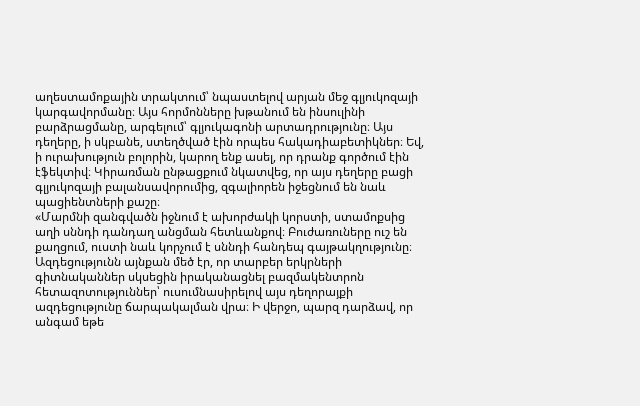աղեստամոքային տրակտում՝ նպաստելով արյան մեջ գլյուկոզայի կարգավորմանը։ Այս հորմոնները խթանում են ինսուլինի բարձրացմանը, արգելում՝ գլյուկագոնի արտադրությունը։ Այս դեղերը, ի սկբանե, ստեղծված էին որպես հակադիաբետիկներ։ Եվ, ի ուրախություն բոլորին, կարող ենք ասել, որ դրանք գործում էին էֆեկտիվ։ Կիրառման ընթացքում նկատվեց, որ այս դեղերը բացի գլյուկոզայի բալանսավորումից, զգալիորեն իջեցնում են նաև պացիենտների քաշը։
«Մարմնի զանգվածն իջնում է ախորժակի կորստի, ստամոքսից աղի սննդի դանդաղ անցման հետևանքով։ Բուժառուները ուշ են քաղցում, ուստի նաև կորչում է սննդի հանդեպ գայթակղությունը։ Ազդեցությունն այնքան մեծ էր, որ տարբեր երկրների գիտնականներ սկսեցին իրականացնել բազմակենտրոն հետազոտություններ՝ ուսումնասիրելով այս դեղորայքի ազդեցությունը ճարպակալման վրա։ Ի վերջո, պարզ դարձավ, որ անգամ եթե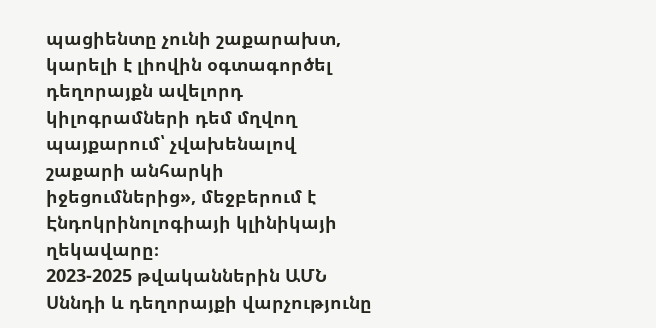պացիենտը չունի շաքարախտ, կարելի է լիովին օգտագործել դեղորայքն ավելորդ կիլոգրամների դեմ մղվող պայքարում՝ չվախենալով շաքարի անհարկի իջեցումներից», մեջբերում է Էնդոկրինոլոգիայի կլինիկայի ղեկավարը։
2023-2025 թվականներին ԱՄՆ Սննդի և դեղորայքի վարչությունը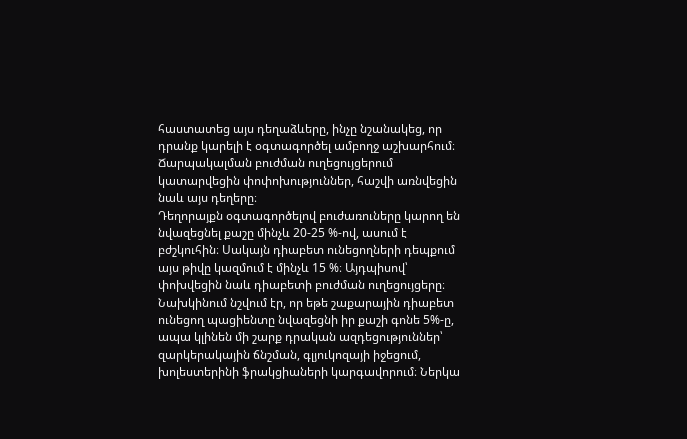հաստատեց այս դեղաձևերը, ինչը նշանակեց, որ դրանք կարելի է օգտագործել ամբողջ աշխարհում։ Ճարպակալման բուժման ուղեցույցերում կատարվեցին փոփոխություններ, հաշվի առնվեցին նաև այս դեղերը։
Դեղորայքն օգտագործելով բուժառուները կարող են նվազեցնել քաշը մինչև 20-25 %-ով, ասում է բժշկուհին։ Սակայն դիաբետ ունեցողների դեպքում այս թիվը կազմում է մինչև 15 %։ Այդպիսով՝ փոխվեցին նաև դիաբետի բուժման ուղեցույցերը։
Նախկինում նշվում էր, որ եթե շաքարային դիաբետ ունեցող պացիենտը նվազեցնի իր քաշի գոնե 5%-ը, ապա կլինեն մի շարք դրական ազդեցություններ՝ զարկերակային ճնշման, գլյուկոզայի իջեցում, խոլեստերինի ֆրակցիաների կարգավորում։ Ներկա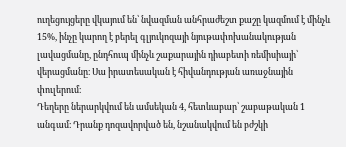ուղեցույցերը վկայում են՝ նվազման անհրաժեշտ քաշը կազմում է մինչև 15%, ինչը կարող է բերել գլյուկոզայի նյութափոխանակության լավացմանը, ընդհուպ մինչև շաքարային դիաբետի ռեմիսիայի՝ վերացմանը։ Սա իրատեսական է հիվանդության առաջնային փուլերում։
Դեղերը ներարկվում են ամսեկան 4, հետևաբար՝ շաբաթական 1 անգամ։ Դրանք դոզավորված են, նշանակվում են բժշկի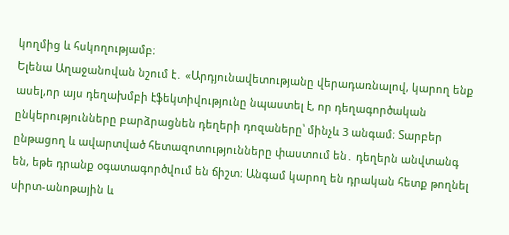կողմից և հսկողությամբ։
Ելենա Աղաջանովան նշում է․ «Արդյունավետությանը վերադառնալով, կարող ենք ասել,որ այս դեղախմբի էֆեկտիվությունը նպաստել է, որ դեղագործական ընկերությունները բարձրացնեն դեղերի դոզաները՝ մինչև 3 անգամ։ Տարբեր ընթացող և ավարտված հետազոտությունները փաստում են․ դեղերն անվտանգ են, եթե դրանք օգատագործվում են ճիշտ։ Անգամ կարող են դրական հետք թողնել սիրտ-անոթային և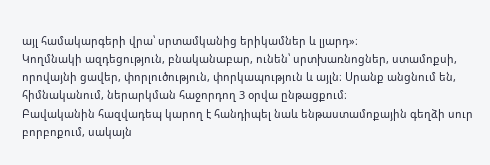այլ համակարգերի վրա՝ սրտամկանից երիկամներ և լյարդ»։
Կողմնակի ազդեցություն, բնականաբար, ունեն՝ սրտխառնոցներ, ստամոքսի, որովայնի ցավեր, փորլուծություն, փորկապություն և այլն։ Սրանք անցնում են, հիմնականում, ներարկման հաջորդող 3 օրվա ընթացքում։
Բավականին հազվադեպ կարող է հանդիպել նաև ենթաստամոքային գեղձի սուր բորբոքում, սակայն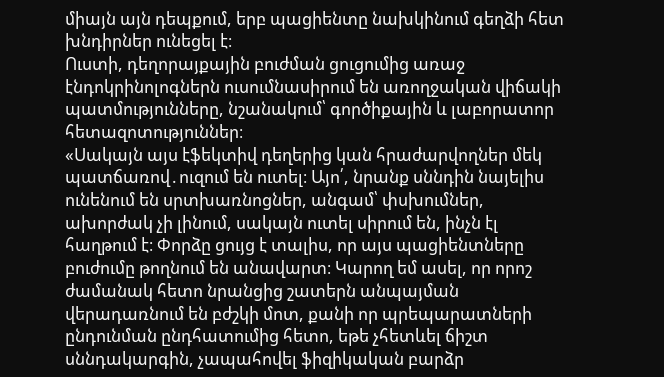միայն այն դեպքում, երբ պացիենտը նախկինում գեղձի հետ խնդիրներ ունեցել է։
Ուստի, դեղորայքային բուժման ցուցումից առաջ էնդոկրինոլոգներն ուսումնասիրում են առողջական վիճակի պատմությունները, նշանակում՝ գործիքային և լաբորատոր հետազոտություններ։
«Սակայն այս էֆեկտիվ դեղերից կան հրաժարվողներ մեկ պատճառով․ուզում են ուտել։ Այո՛, նրանք սննդին նայելիս ունենում են սրտխառնոցներ, անգամ՝ փսխումներ, ախորժակ չի լինում, սակայն ուտել սիրում են, ինչն էլ հաղթում է։ Փորձը ցույց է տալիս, որ այս պացիենտները բուժումը թողնում են անավարտ։ Կարող եմ ասել, որ որոշ ժամանակ հետո նրանցից շատերն անպայման վերադառնում են բժշկի մոտ, քանի որ պրեպարատների ընդունման ընդհատումից հետո, եթե չհետևել ճիշտ սննդակարգին, չապահովել ֆիզիկական բարձր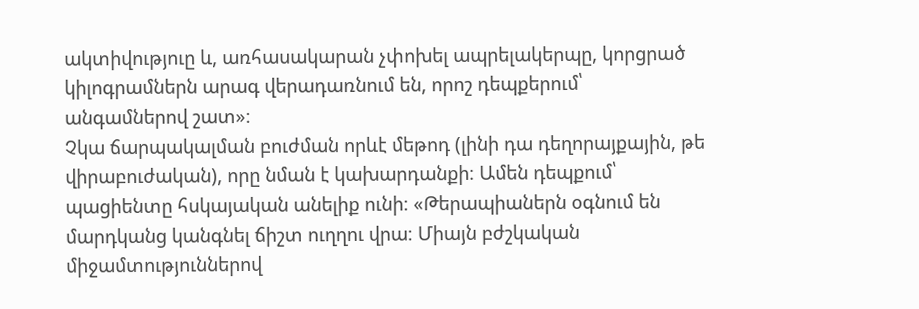ակտիվություը և, առհասակարան չփոխել ապրելակերպը, կորցրած կիլոգրամներն արագ վերադառնում են, որոշ դեպքերում՝ անգամներով շատ»։
Չկա ճարպակալման բուժման որևէ մեթոդ (լինի դա դեղորայքային, թե վիրաբուժական), որը նման է կախարդանքի։ Ամեն դեպքում՝ պացիենտը հսկայական անելիք ունի։ «Թերապիաներն օգնում են մարդկանց կանգնել ճիշտ ուղղու վրա։ Միայն բժշկական միջամտություններով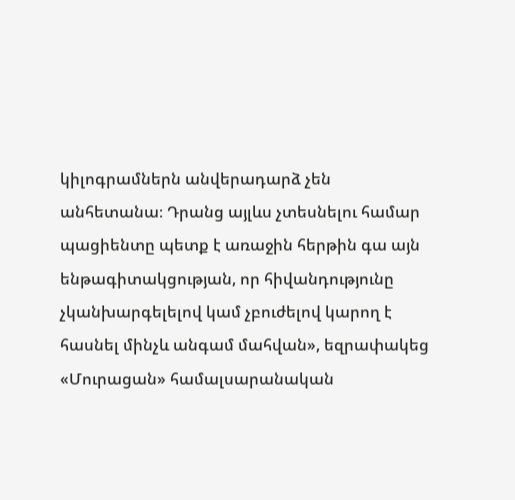կիլոգրամներն անվերադարձ չեն անհետանա։ Դրանց այլևս չտեսնելու համար պացիենտը պետք է առաջին հերթին գա այն ենթագիտակցության, որ հիվանդությունը չկանխարգելելով կամ չբուժելով կարող է հասնել մինչև անգամ մահվան», եզրափակեց «Մուրացան» համալսարանական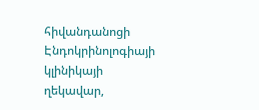հիվանդանոցի Էնդոկրինոլոգիայի կլինիկայի ղեկավար,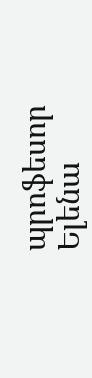պրոֆեսոր Ելենա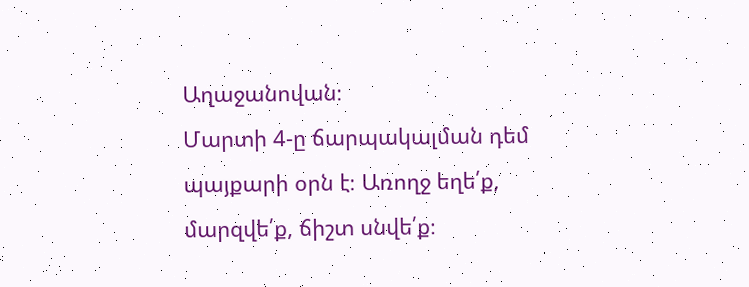Աղաջանովան։
Մարտի 4-ը ճարպակալման դեմ պայքարի օրն է։ Առողջ եղե՛ք, մարզվե՛ք, ճիշտ սնվե՛ք։